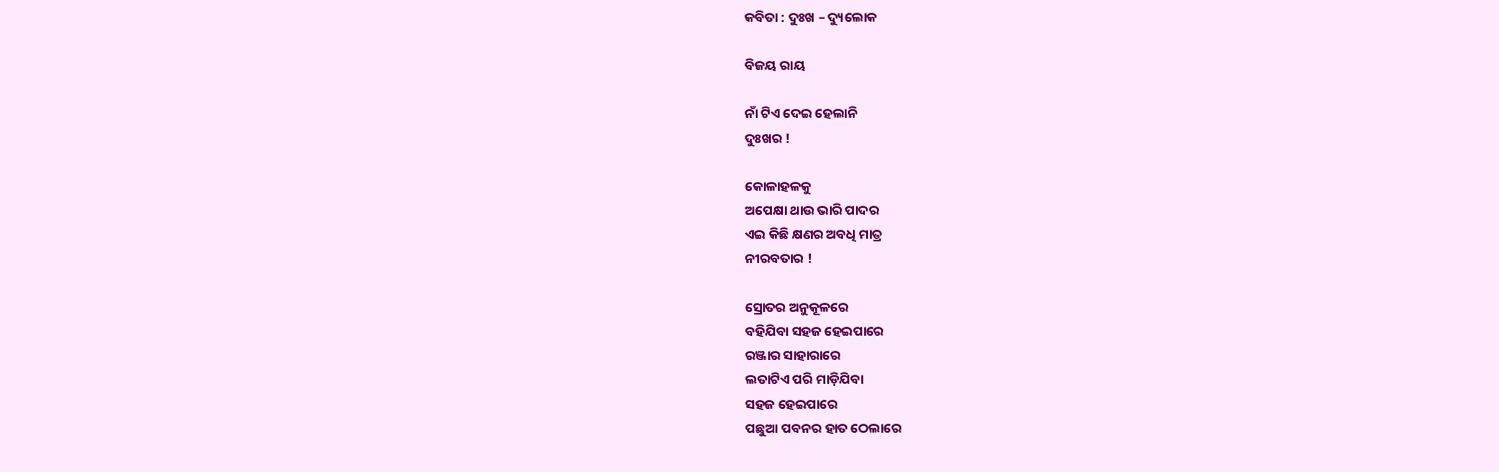କବିତା : ଦୁଃଖ – ଦ୍ୟୁଲୋକ

ବିଜୟ ରାୟ

ନାଁ ଟିଏ ଦେଇ ହେଲାନି
ଦୁଃଖର !

କୋଳାହଳକୁ
ଅପେକ୍ଷା ଥାଉ ଭାରି ପାଦର
ଏଇ କିଛି କ୍ଷଣର ଅବଧି ମାତ୍ର
ନୀରବତାର !

ସ୍ରୋତର ଅନୁକୂଳରେ
ବହିଯିବା ସହଜ ହେଇପାରେ
ରଞ୍ଜାର ସାହାରାରେ
ଲତାଟିଏ ପରି ମାଡ଼ିଯିବା
ସହଜ ହେଇପାରେ
ପଛୁଆ ପବନର ହାତ ଠେଲାରେ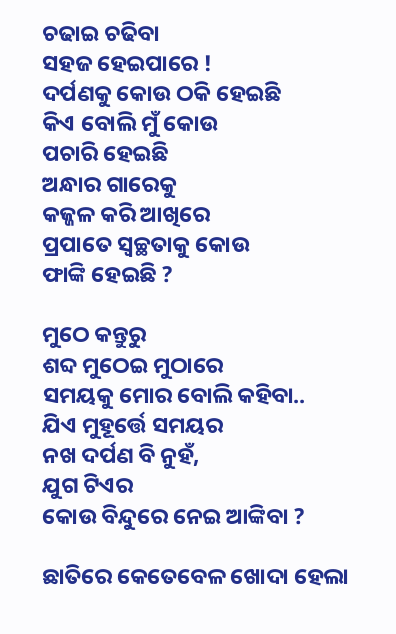ଚଢାଇ ଚଢିବା
ସହଜ ହେଇପାରେ !
ଦର୍ପଣକୁ କୋଉ ଠକି ହେଇଛି
କିଏ ବୋଲି ମୁଁ କୋଉ
ପଚାରି ହେଇଛି
ଅନ୍ଧାର ଗାରେକୁ
କଜ୍ଜଳ କରି ଆଖିରେ
ପ୍ରପାତେ ସ୍ଵଚ୍ଛତାକୁ କୋଉ
ଫାଙ୍କି ହେଇଛି ?

ମୁଠେ କନ୍ତୁରୁ
ଶବ୍ଦ ମୁଠେଇ ମୁଠାରେ
ସମୟକୁ ମୋର ବୋଲି କହିବା..
ଯିଏ ମୁହୂର୍ତ୍ତେ ସମୟର
ନଖ ଦର୍ପଣ ବି ନୁହଁ,
ଯୁଗ ଟିଏର
କୋଉ ବିନ୍ଦୁରେ ନେଇ ଆଙ୍କିବା ?

ଛାତିରେ କେତେବେଳ ଖୋଦା ହେଲା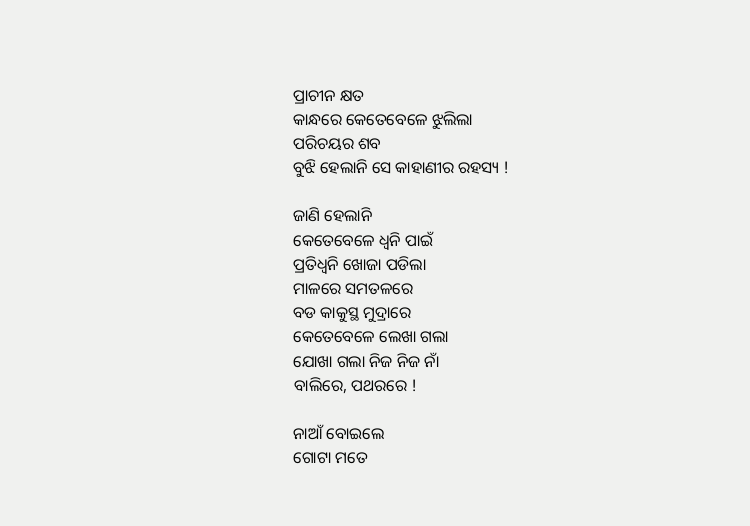ପ୍ରାଚୀନ କ୍ଷତ
କାନ୍ଧରେ କେତେବେଳେ ଝୁଲିଲା
ପରିଚୟର ଶବ
ବୁଝି ହେଲାନି ସେ କାହାଣୀର ରହସ୍ୟ !

ଜାଣି ହେଲାନି
କେତେବେଳେ ଧ୍ୱନି ପାଇଁ
ପ୍ରତିଧ୍ଵନି ଖୋଜା ପଡିଲା
ମାଳରେ ସମତଳରେ
ବଡ କାକୁସ୍ଥ ମୁଦ୍ରାରେ
କେତେବେଳେ ଲେଖା ଗଲା
ଯୋଖା ଗଲା ନିଜ ନିଜ ନାଁ
ବାଲିରେ, ପଥରରେ !

ନାଆଁ ବୋଇଲେ
ଗୋଟା ମତେ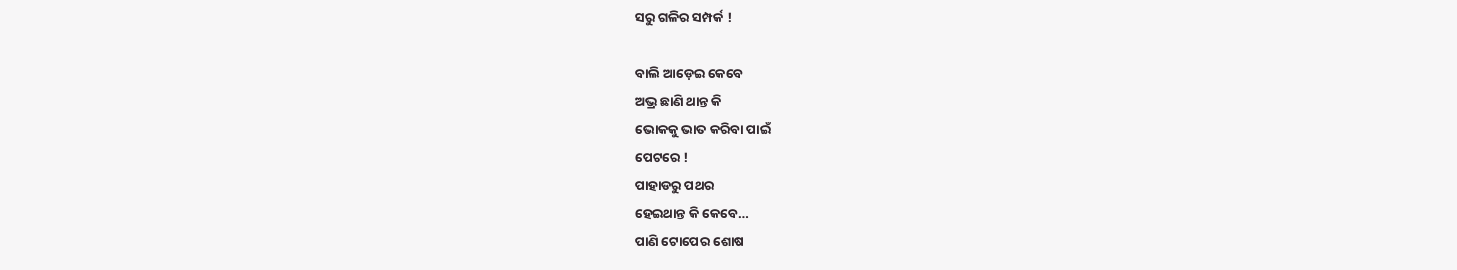ସରୁ ଗଳିର ସମ୍ପର୍କ !

ବାଲି ଆଡ଼େଇ କେବେ
ଅଭ୍ର ଛାଣି ଥାନ୍ତ କି
ଭୋକକୁ ଭାତ କରିବା ପାଇଁ
ପେଟରେ !
ପାହାଡରୁ ପଥର
ହେଇଥାନ୍ତ କି କେବେ…
ପାଣି ଟୋପେର ଶୋଷ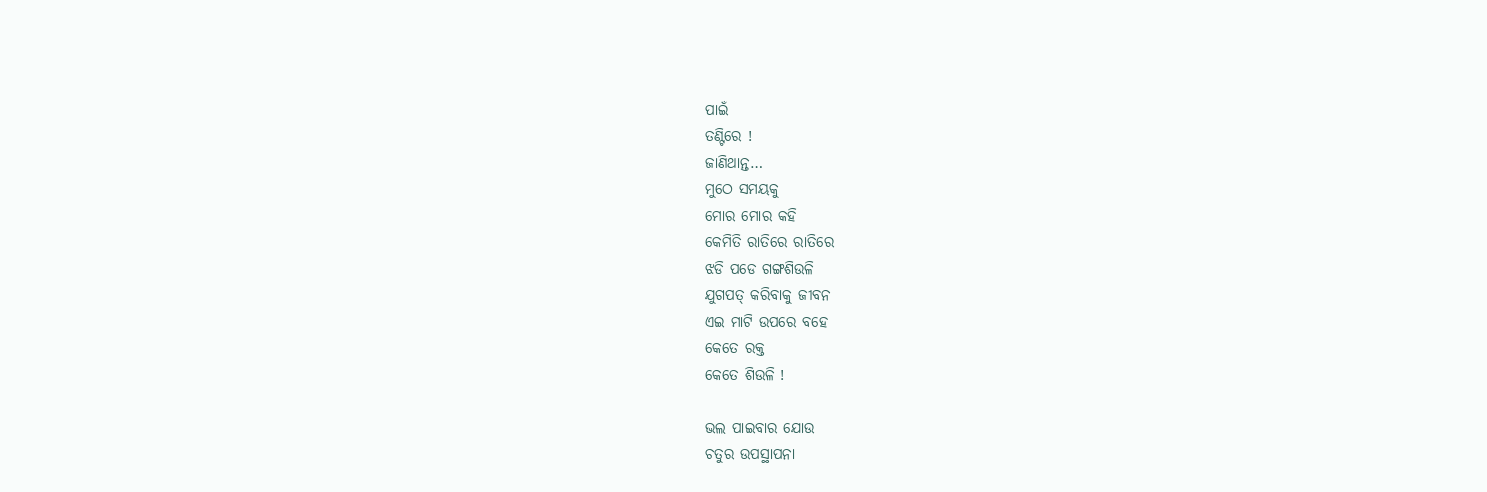ପାଇଁ
ତଣ୍ଟିରେ !
ଜାଣିଥାନ୍ତ…
ମୁଠେ ସମୟକୁ
ମୋର ମୋର କହି
କେମିତି ରାତିରେ ରାତିରେ
ଝଡି ପଡେ ଗଙ୍ଗଶିଉଳି
ଯୁଗପତ୍ କରିବାକୁ ଜୀବନ
ଏଇ ମାଟି ଉପରେ ବହେ
କେତେ ରକ୍ତ
କେତେ ଶିଉଳି !

ଭଲ ପାଇବାର ଯୋଉ
ଚତୁର ଉପସ୍ଥାପନା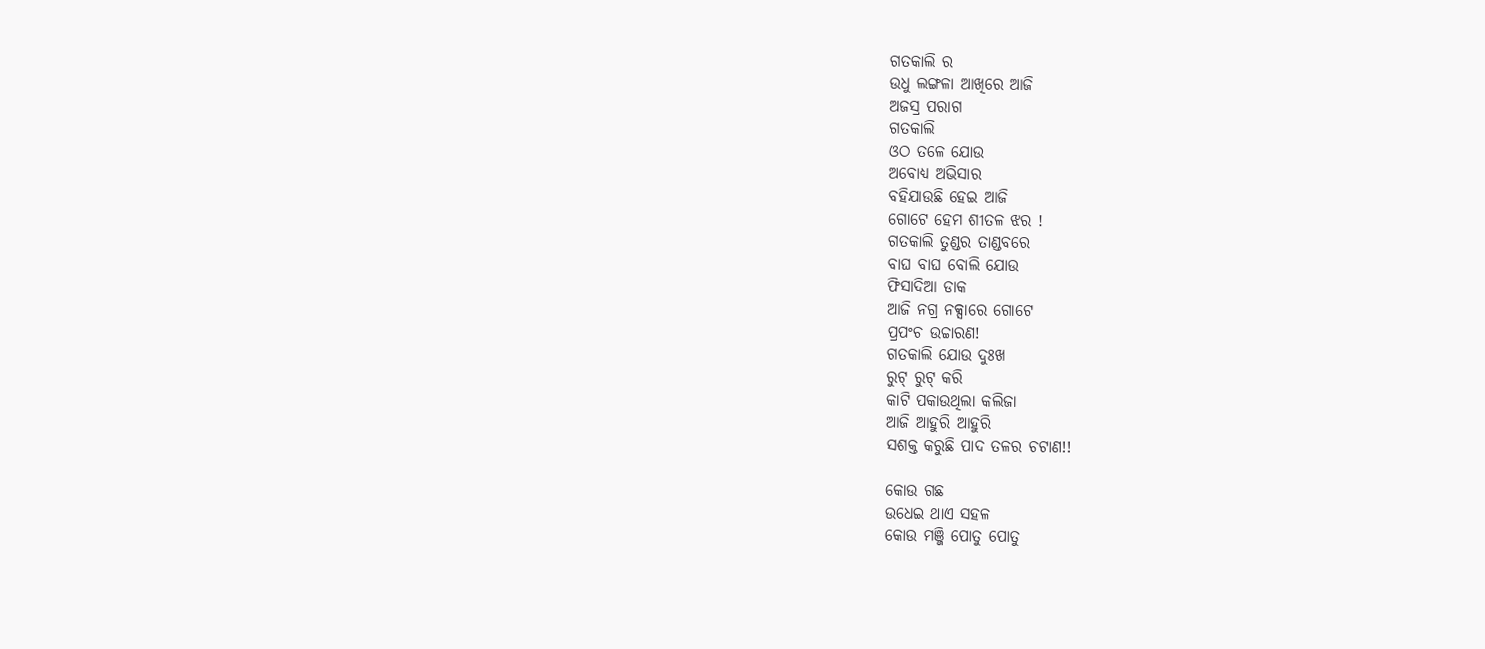ଗତକାଲି ର
ଉଧୁ ଲଙ୍ଗଳା ଆଖିରେ ଆଜି
ଅଜସ୍ର ପରାଗ
ଗତକାଲି
ଓଠ ତଳେ ଯୋଉ
ଅବୋଧ୍ୟ ଅଭିସାର
ବହିଯାଉଛି ହେଇ ଆଜି
ଗୋଟେ ହେମ ଶୀତଳ ଝର !
ଗତକାଲି ତୁଣ୍ଡର ତାଣ୍ଡବରେ
ବାଘ ବାଘ ବୋଲି ଯୋଉ
ଫିସାଦିଆ ଡାକ
ଆଜି ନଗ୍ର ନକ୍ସାରେ ଗୋଟେ
ପ୍ରପଂଚ ଉଚ୍ଚାରଣ!
ଗତକାଲି ଯୋଉ ଦୁଃଖ
ରୁଟ୍ ରୁଟ୍ କରି
କାଟି ପକାଉଥିଲା କଲିଜା
ଆଜି ଆହୁରି ଆହୁରି
ସଶକ୍ତ କରୁଛି ପାଦ ତଳର ଚଟାଣ!!

କୋଉ ଗଛ
ଉଧେଇ ଥାଏ ସହଳ
କୋଉ ମଞ୍ଜି ପୋତୁ ପୋତୁ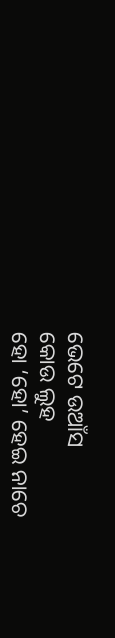ଭେଟେ ଉଆଁସ
କୋଉ ଲୁହ
ହୋ ‘ହୋ’ ହେଇ ନାଚେ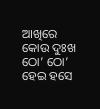ଆଖିରେ
କୋଉ ଦୁଃଖ
ଠୋ’ ଠୋ’ ହେଇ ହସେ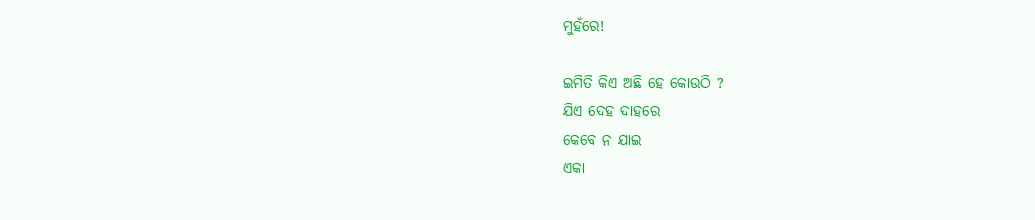ମୁହଁରେ!

ଇମିତି କିଏ ଅଛି ହେ କୋଉଠି ?
ଯିଏ ଦେହ ଦାହରେ
କେବେ ନ ଯାଇ
ଏକା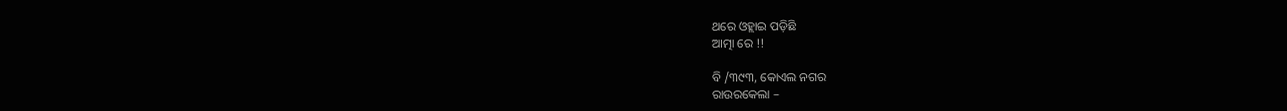ଥରେ ଓହ୍ଲାଇ ପଡ଼ିଛି
ଆତ୍ମା ରେ !!

ବି /୩୯୩, କୋଏଲ ନଗର
ରାଉରକେଲା –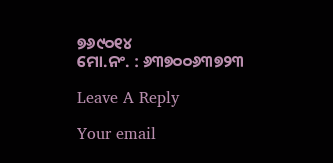୭୬୯୦୧୪
ମୋ.ନଂ. : ୬୩୭୦୦୬୩୭୨୩

Leave A Reply

Your email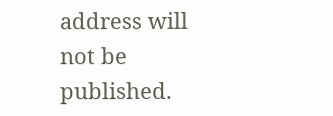address will not be published.